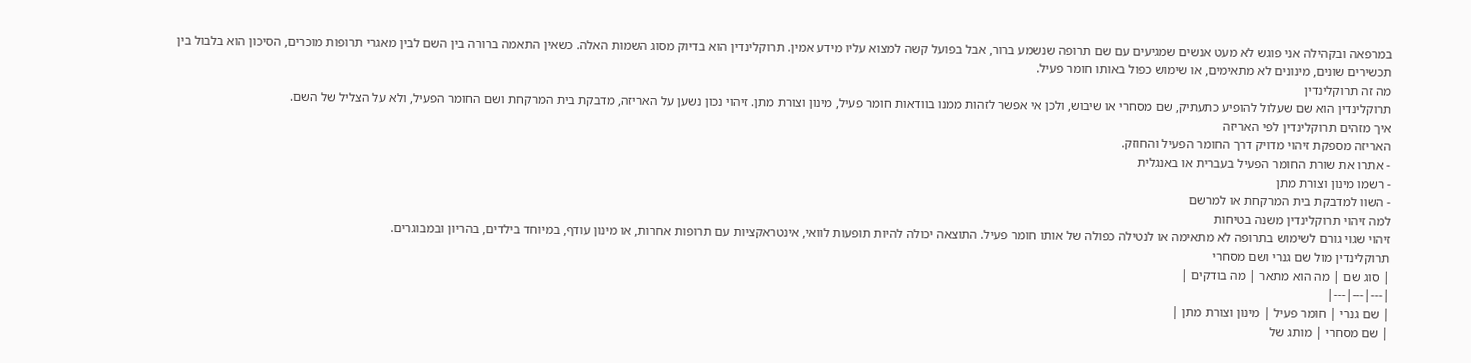במרפאה ובקהילה אני פוגש לא מעט אנשים שמגיעים עם שם תרופה שנשמע ברור, אבל בפועל קשה למצוא עליו מידע אמין. תרוקלינדין הוא בדיוק מסוג השמות האלה. כשאין התאמה ברורה בין השם לבין מאגרי תרופות מוכרים, הסיכון הוא בלבול בין תכשירים שונים, מינונים לא מתאימים, או שימוש כפול באותו חומר פעיל.
מה זה תרוקלינדין
תרוקלינדין הוא שם שעלול להופיע כתעתיק, שם מסחרי או שיבוש, ולכן אי אפשר לזהות ממנו בוודאות חומר פעיל, מינון וצורת מתן. זיהוי נכון נשען על האריזה, מדבקת בית המרקחת ושם החומר הפעיל, ולא על הצליל של השם.
איך מזהים תרוקלינדין לפי האריזה
האריזה מספקת זיהוי מדויק דרך החומר הפעיל והחוזק.
- אתרו את שורת החומר הפעיל בעברית או באנגלית
- רשמו מינון וצורת מתן
- השוו למדבקת בית המרקחת או למרשם
למה זיהוי תרוקלינדין משנה בטיחות
זיהוי שגוי גורם לשימוש בתרופה לא מתאימה או לנטילה כפולה של אותו חומר פעיל. התוצאה יכולה להיות תופעות לוואי, אינטראקציות עם תרופות אחרות, או מינון עודף, במיוחד בילדים, בהריון ובמבוגרים.
תרוקלינדין מול שם גנרי ושם מסחרי
| סוג שם | מה הוא מתאר | מה בודקים |
|---|---|---|
| שם גנרי | חומר פעיל | מינון וצורת מתן |
| שם מסחרי | מותג של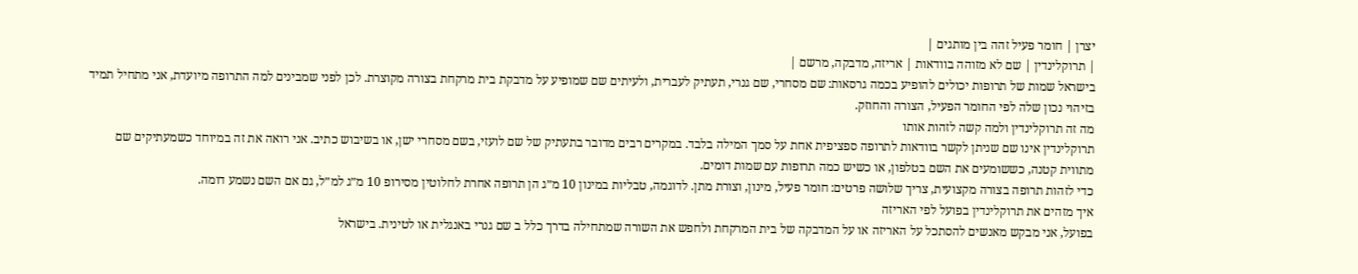יצרן | חומר פעיל זהה בין מותגים |
| תרוקלינדין | שם לא מזוהה בוודאות | אריזה, מדבקה, מרשם |
בישראל שמות של תרופות יכולים להופיע בכמה גרסאות: שם מסחרי, שם גנרי, תעתיק לעברית, ולעיתים שם שמופיע על מדבקת בית מרקחת בצורה מקוצרת. לכן לפני שמבינים למה התרופה מיועדת, אני מתחיל תמיד בזיהוי נכון שלה לפי החומר הפעיל, הצורה והחוזק.
מה זה תרוקלינדין ולמה קשה לזהות אותו
תרוקלינדין אינו שם שניתן לקשר בוודאות לתרופה ספציפית אחת על סמך המילה בלבד. במקרים רבים מדובר בתעתיק של שם לועזי, בשם מסחרי ישן, או בשיבוש כתיב. אני רואה את זה במיוחד כשמעתיקים שם מתווית קטנה, כששומעים את השם בטלפון, או כשיש כמה תרופות עם שמות דומים.
כדי לזהות תרופה בצורה מקצועית, צריך שלושה פרטים: חומר פעיל, מינון, וצורת מתן. לדוגמה, טבליות במינון 10 מ״ג הן תרופה אחרת לחלוטין מסירופ 10 מ״ג למ״ל, גם אם השם נשמע דומה.
איך מזהים את תרוקלינדין בפועל לפי האריזה
בפועל, אני מבקש מאנשים להסתכל על האריזה או על המדבקה של בית המרקחת ולחפש את השורה שמתחילה בדרך כלל ב שם גנרי באנגלית או לטינית. בישראל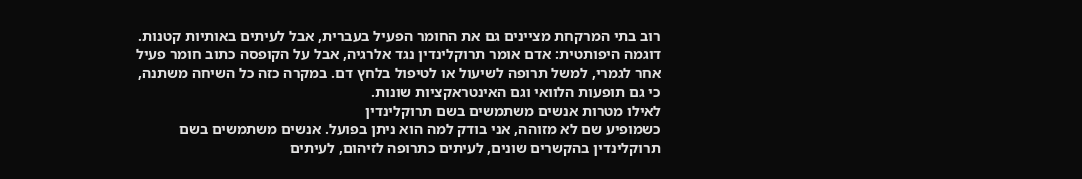רוב בתי המרקחת מציינים גם את החומר הפעיל בעברית, אבל לעיתים באותיות קטנות.
דוגמה היפותטית: אדם אומר תרוקלינדין נגד אלרגיה, אבל על הקופסה כתוב חומר פעיל אחר לגמרי, למשל תרופה לשיעול או לטיפול בלחץ דם. במקרה כזה כל השיחה משתנה, כי גם תופעות הלוואי וגם האינטראקציות שונות.
לאילו מטרות אנשים משתמשים בשם תרוקלינדין
כשמופיע שם לא מזוהה, אני בודק למה הוא ניתן בפועל. אנשים משתמשים בשם תרוקלינדין בהקשרים שונים, לעיתים כתרופה לזיהום, לעיתים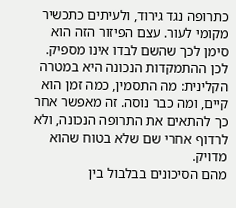כתרופה נגד גירוד, ולעיתים כתכשיר מקומי לעור. עצם הפיזור הזה הוא סימן לכך שהשם לבדו אינו מספיק.
לכן ההתמקדות הנכונה היא במטרה הקלינית: מה התסמין, כמה זמן הוא קיים, ומה כבר נוסה. זה מאפשר אחר כך להתאים את התרופה הנכונה, ולא לרדוף אחרי שם שלא בטוח שהוא מדויק.
מהם הסיכונים בבלבול בין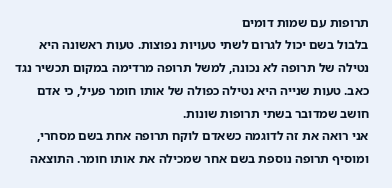תרופות עם שמות דומים
בלבול בשם יכול לגרום לשתי טעויות נפוצות. טעות ראשונה היא נטילה של תרופה לא נכונה, למשל תרופה מרדימה במקום תכשיר נגד כאב. טעות שנייה היא נטילה כפולה של אותו חומר פעיל, כי אדם חושב שמדובר בשתי תרופות שונות.
אני רואה את זה לדוגמה כשאדם לוקח תרופה אחת בשם מסחרי, ומוסיף תרופה נוספת בשם אחר שמכילה את אותו חומר. התוצאה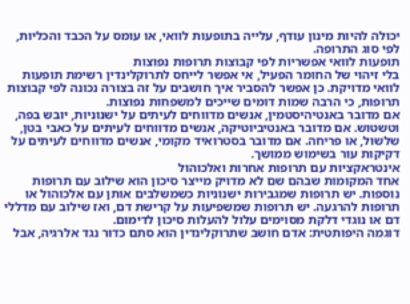יכולה להיות מינון עודף, עלייה בתופעות לוואי, או עומס על הכבד והכליות, לפי סוג התרופה.
תופעות לוואי אפשריות לפי קבוצות תרופות נפוצות
בלי זיהוי של החומר הפעיל, אי אפשר לייחס לתרוקלינדין רשימת תופעות לוואי מדויקת. כן אפשר להסביר איך חושבים על זה בצורה נכונה לפי קבוצות תרופות, כי הרבה שמות דומים שייכים למשפחות נפוצות.
אם מדובר באנטיהיסטמין, אנשים מדווחים לעיתים על ישנוניות, יובש בפה, וטשטוש. אם מדובר באנטיביוטיקה, אנשים מדווחים לעיתים על כאבי בטן, שלשול, או פריחה. אם מדובר בסטרואיד מקומי, אנשים מדווחים לעיתים על דקיקות עור בשימוש ממושך.
אינטראקציות עם תרופות אחרות ואלכוהול
אחד המקומות שבהם שם לא מדויק מייצר סיכון הוא שילוב עם תרופות נוספות. יש תרופות שמגבירות ישנוניות כשמשלבים אותן עם אלכוהול או תרופות להרגעה. יש תרופות שמשפיעות על קרישת דם, ואז שילוב עם מדללי דם או נוגדי דלקת מסוימים עלול להעלות סיכון לדימום.
דוגמה היפותטית: אדם חושב שתרוקלינדין הוא סתם כדור נגד אלרגיה, אבל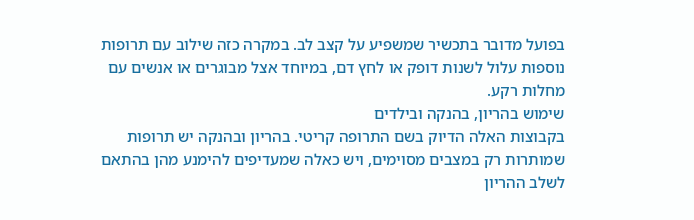בפועל מדובר בתכשיר שמשפיע על קצב לב. במקרה כזה שילוב עם תרופות נוספות עלול לשנות דופק או לחץ דם, במיוחד אצל מבוגרים או אנשים עם מחלות רקע.
שימוש בהריון, בהנקה ובילדים
בקבוצות האלה הדיוק בשם התרופה קריטי. בהריון ובהנקה יש תרופות שמותרות רק במצבים מסוימים, ויש כאלה שמעדיפים להימנע מהן בהתאם לשלב ההריון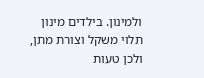ולמינון. בילדים מינון תלוי משקל וצורת מתן, ולכן טעות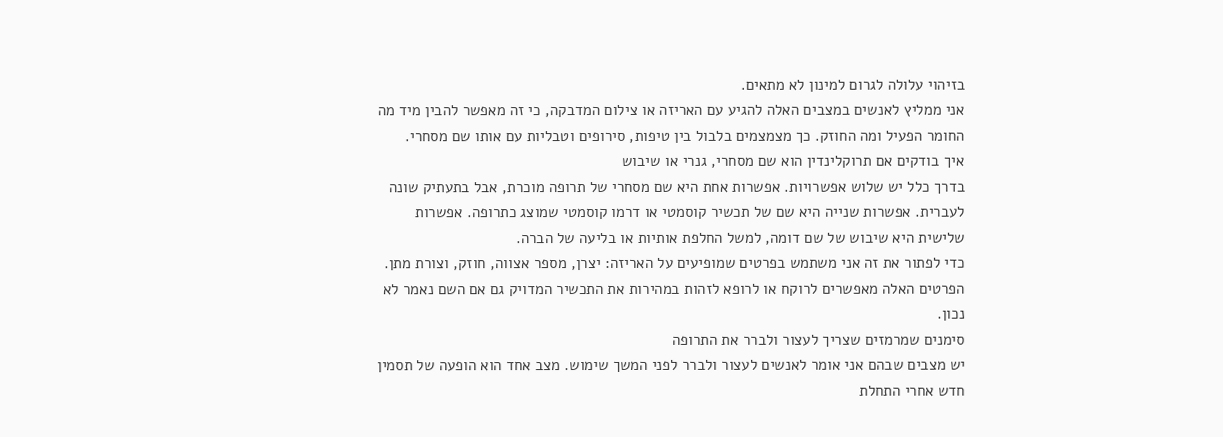בזיהוי עלולה לגרום למינון לא מתאים.
אני ממליץ לאנשים במצבים האלה להגיע עם האריזה או צילום המדבקה, כי זה מאפשר להבין מיד מה החומר הפעיל ומה החוזק. כך מצמצמים בלבול בין טיפות, סירופים וטבליות עם אותו שם מסחרי.
איך בודקים אם תרוקלינדין הוא שם מסחרי, גנרי או שיבוש
בדרך כלל יש שלוש אפשרויות. אפשרות אחת היא שם מסחרי של תרופה מוכרת, אבל בתעתיק שונה לעברית. אפשרות שנייה היא שם של תכשיר קוסמטי או דרמו קוסמטי שמוצג כתרופה. אפשרות שלישית היא שיבוש של שם דומה, למשל החלפת אותיות או בליעה של הברה.
כדי לפתור את זה אני משתמש בפרטים שמופיעים על האריזה: יצרן, מספר אצווה, חוזק, וצורת מתן. הפרטים האלה מאפשרים לרוקח או לרופא לזהות במהירות את התכשיר המדויק גם אם השם נאמר לא נכון.
סימנים שמרמזים שצריך לעצור ולברר את התרופה
יש מצבים שבהם אני אומר לאנשים לעצור ולברר לפני המשך שימוש. מצב אחד הוא הופעה של תסמין חדש אחרי התחלת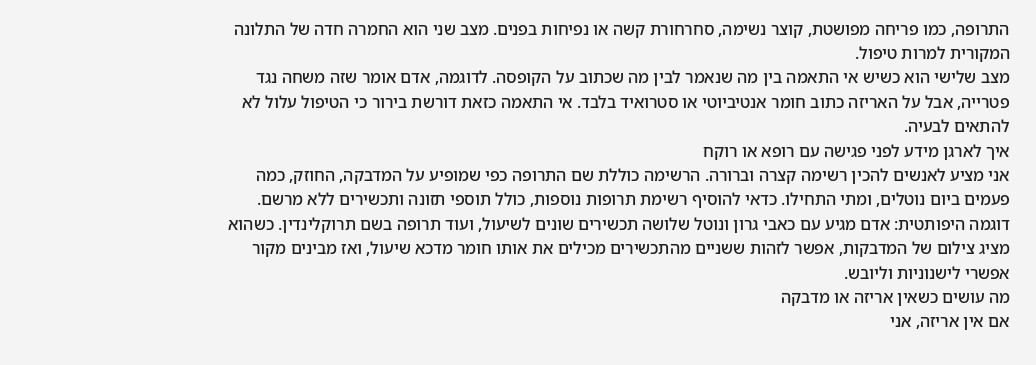התרופה, כמו פריחה מפושטת, קוצר נשימה, סחרחורת קשה או נפיחות בפנים. מצב שני הוא החמרה חדה של התלונה המקורית למרות טיפול.
מצב שלישי הוא כשיש אי התאמה בין מה שנאמר לבין מה שכתוב על הקופסה. לדוגמה, אדם אומר שזה משחה נגד פטרייה, אבל על האריזה כתוב חומר אנטיביוטי או סטרואיד בלבד. אי התאמה כזאת דורשת בירור כי הטיפול עלול לא להתאים לבעיה.
איך לארגן מידע לפני פגישה עם רופא או רוקח
אני מציע לאנשים להכין רשימה קצרה וברורה. הרשימה כוללת שם התרופה כפי שמופיע על המדבקה, החוזק, כמה פעמים ביום נוטלים, ומתי התחילו. כדאי להוסיף רשימת תרופות נוספות, כולל תוספי תזונה ותכשירים ללא מרשם.
דוגמה היפותטית: אדם מגיע עם כאבי גרון ונוטל שלושה תכשירים שונים לשיעול, ועוד תרופה בשם תרוקלינדין. כשהוא מציג צילום של המדבקות, אפשר לזהות ששניים מהתכשירים מכילים את אותו חומר מדכא שיעול, ואז מבינים מקור אפשרי לישנוניות וליובש.
מה עושים כשאין אריזה או מדבקה
אם אין אריזה, אני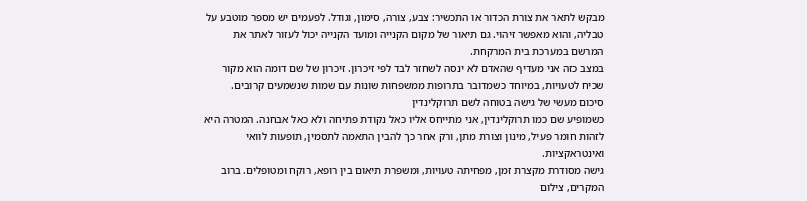מבקש לתאר את צורת הכדור או התכשיר: צבע, צורה, סימון, וגודל. לפעמים יש מספר מוטבע על טבליה, והוא מאפשר זיהוי. גם תיאור של מקום הקנייה ומועד הקנייה יכול לעזור לאתר את המרשם במערכת בית המרקחת.
במצב כזה אני מעדיף שהאדם לא ינסה לשחזר לבד לפי זיכרון. זיכרון של שם דומה הוא מקור שכיח לטעויות, במיוחד כשמדובר בתרופות ממשפחות שונות עם שמות שנשמעים קרובים.
סיכום מעשי של גישה בטוחה לשם תרוקלינדין
כשמופיע שם כמו תרוקלינדין, אני מתייחס אליו כאל נקודת פתיחה ולא כאל אבחנה. המטרה היא לזהות חומר פעיל, מינון וצורת מתן, ורק אחר כך להבין התאמה לתסמין, תופעות לוואי ואינטראקציות.
גישה מסודרת מקצרת זמן, מפחיתה טעויות, ומשפרת תיאום בין רופא, רוקח ומטופלים. ברוב המקרים, צילום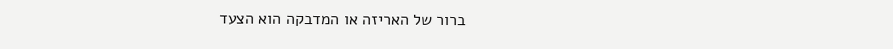ברור של האריזה או המדבקה הוא הצעד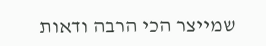שמייצר הכי הרבה ודאות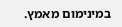במינימום מאמץ.